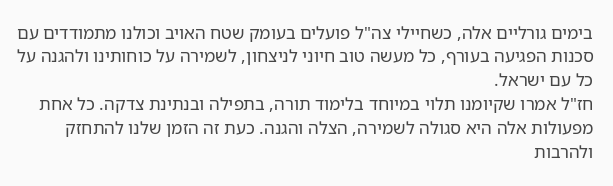בימים גורליים אלה, כשחיילי צה"ל פועלים בעומק שטח האויב וכולנו מתמודדים עם סכנות הפגיעה בעורף, כל מעשה טוב חיוני לניצחון, לשמירה על כוחותינו ולהגנה על כל עם ישראל.
חז"ל אמרו שקיומנו תלוי במיוחד בלימוד תורה, בתפילה ובנתינת צדקה. כל אחת מפעולות אלה היא סגולה לשמירה, הצלה והגנה. כעת זה הזמן שלנו להתחזק ולהרבות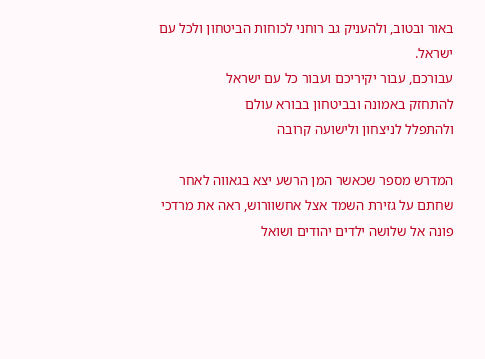באור ובטוב, ולהעניק גב רוחני לכוחות הביטחון ולכל עם ישראל.
עבורכם, עבור יקיריכם ועבור כל עם ישראל
להתחזק באמונה ובביטחון בבורא עולם
ולהתפלל לניצחון ולישועה קרובה

המדרש מספר שכאשר המן הרשע יצא בגאווה לאחר שחתם על גזירת השמד אצל אחשוורוש, ראה את מרדכי פונה אל שלושה ילדים יהודים ושואל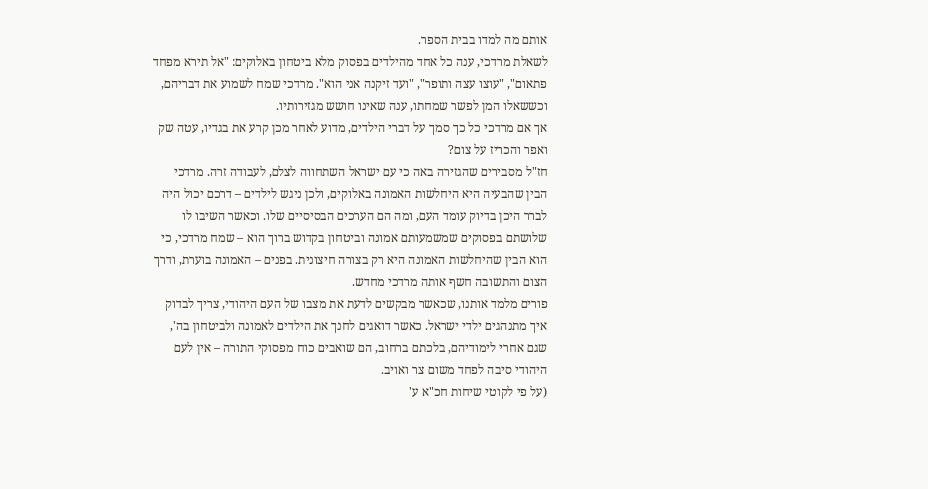אותם מה למדו בבית הספר.
לשאלת מרדכי, ענה כל אחד מהילדים בפסוק מלא ביטחון באלוקים: "אל תירא מפחד פתאום", "עוצו עצה ותופר", "ועד זיקנה אני הוא". מרדכי שמח לשמוע את דבריהם, וכששאלו המן לפשר שמחתו, ענה שאינו חושש מגזירותיו.
אך אם מרדכי כל כך סמך על דברי הילדים, מדוע לאחר מכן קרע את בגדיו, עטה שק ואפר והכריז על צום?
חז"ל מסבירים שהגזירה באה כי עם ישראל השתחווה לצלם, לעבודה זרה. מרדכי הבין שהבעיה היא היחלשות האמונה באלוקים, ולכן ניגש לילדים – דרכם יכול היה לברר היכן בדיוק עומד העם, ומה הם הערכים הבסיסיים שלו. וכאשר השיבו לו שלושתם בפסוקים שמשמעותם אמונה וביטחון בקדוש ברוך הוא – שמח מרדכי, כי הוא הבין שהיחלשות האמונה היא רק בצורה חיצונית. בפנים – האמונה בוערת, ודרך הצום והתשובה חשף אותה מרדכי מחדש.
פורים מלמד אותנו, שכאשר מבקשים לדעת את מצבו של העם היהודי, צריך לבדוק איך מתנהגים ילדי ישראל. כאשר דואגים לחנך את הילדים לאמונה ולביטחון בה', שגם אחרי לימודיהם, בלכתם ברחוב, הם שואבים כוח מפסוקי התורה – אין לעם היהודי סיבה לפחד משום צר ואויב.
(על פי לקוטי שיחות חכ"א ע'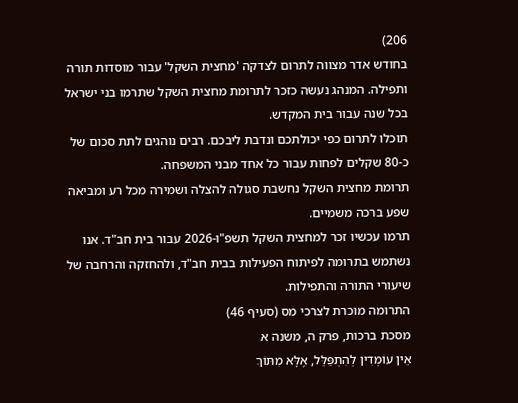206)
בחודש אדר מצווה לתרום לצדקה 'מחצית השקל' עבור מוסדות תורה ותפילה. המנהג נעשה כזכר לתרומת מחצית השקל שתרמו בני ישראל בכל שנה עבור בית המקדש.
תוכלו לתרום כפי יכולתכם ונדבת ליבכם. רבים נוהגים לתת סכום של כ-80 שקלים לפחות עבור כל אחד מבני המשפחה.
תרומת מחצית השקל נחשבת סגולה להצלה ושמירה מכל רע ומביאה שפע ברכה משמיים.
תרמו עכשיו זכר למחצית השקל תשפ"ו-2026 עבור בית חב"ד. אנו נשתמש בתרומה לפיתוח הפעילות בבית חב"ד, ולהחזקה והרחבה של שיעורי התורה והתפילות.
התרומה מוכרת לצרכי מס (סעיף 46)
מסכת ברכות, פרק ה, משנה א
אֵין עוֹמְדִין לְהִתְפַּלֵּל, אֶלָּא מִתּוֹךְ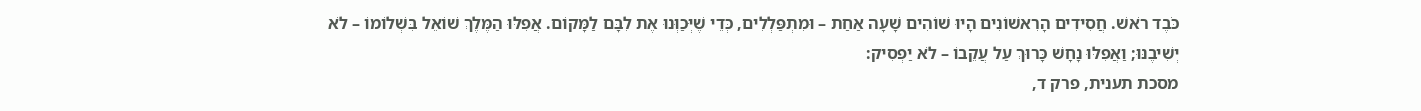כֹּבֶד רֹאשׁ. חֲסִידִים הָרִאשׁוֹנִים הָיוּ שׁוֹהִים שָׁעָה אַחַת – וּמִתְפַּלְלִים, כְּדֵי שֶׁיְּכַוְּנוּ אֶת לִבָּם לַמָּקוֹם. אֲפִלּוּ הַמֶּלֶךְ שׁוֹאֵל בִּשְׁלוֹמוֹ – לֹא יְשִׁיבֶנּוּ; וַאֲפִלּוּ נָחָשׁ כָּרוּךְ עַל עֲקֵבוֹ – לֹא יַפְסִיק:
מסכת תענית, פרק ד,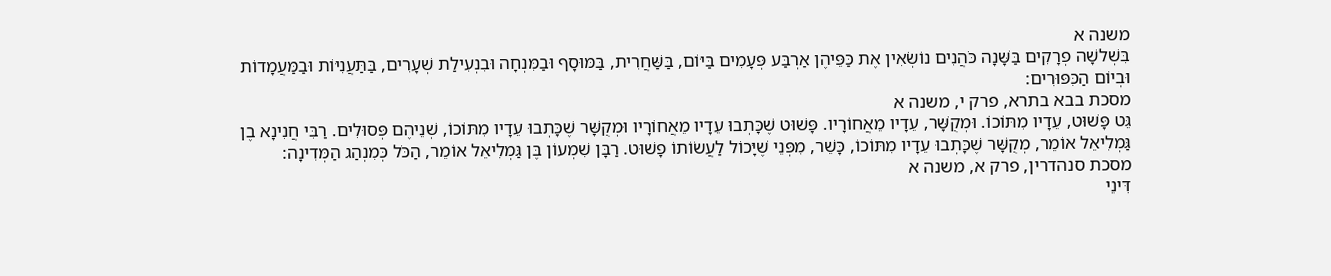משנה א
בִּשְׁלשָׁה פְרָקִים בַּשָּׁנָה כֹּהֲנִים נוֹשְׂאִין אֶת כַּפֵּיהֶן אַרְבַּע פְּעָמִים בַּיּוֹם, בַּשַּׁחֲרִית, בַּמּוּסָף וּבַמִּנְחָה וּבִנְעִילַת שְׁעָרִים, בַּתַּעֲנִיּוֹת וּבַמַּעֲמָדוֹת וּבְיוֹם הַכִּפּוּרִים:
מסכת בבא בתרא, פרק י, משנה א
גֵּט פָּשׁוּט, עֵדָיו מִתּוֹכוֹ. וּמְקֻשָּׁר, עֵדָיו מֵאֲחוֹרָיו. פָּשׁוּט שֶׁכָּתְבוּ עֵדָיו מֵאֲחוֹרָיו וּמְקֻשָּׁר שֶׁכָּתְבוּ עֵדָיו מִתּוֹכוֹ, שְׁנֵיהֶם פְּסוּלִים. רַבִּי חֲנִינָא בֶן גַּמְלִיאֵל אוֹמֵר, מְקֻשָּׁר שֶׁכָּתְבוּ עֵדָיו מִתּוֹכוֹ, כָּשֵׁר, מִפְּנֵי שֶׁיָּכוֹל לַעֲשׂוֹתוֹ פָשׁוּט. רַבָּן שִׁמְעוֹן בֶּן גַּמְלִיאֵל אוֹמֵר, הַכֹּל כְּמִנְהַג הַמְּדִינָה:
מסכת סנהדרין, פרק א, משנה א
דִּינֵי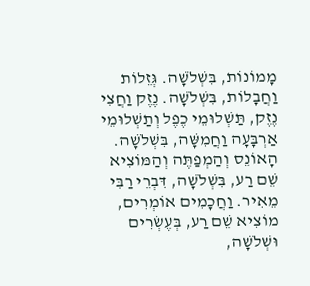מָמוֹנוֹת, בִּשְׁלֹשָׁה. גְּזֵלוֹת וַחֲבָלוֹת, בִּשְׁלֹשָׁה. נֶזֶק וַחֲצִי נֶזֶק, תַּשְׁלוּמֵי כֶפֶל וְתַשְׁלוּמֵי אַרְבָּעָה וַחֲמִשָּׁה, בִּשְׁלֹשָׁה. הָאוֹנֵס וְהַמְפַתֶּה וְהַמּוֹצִיא שֵׁם רַע, בִּשְׁלֹשָׁה, דִּבְרֵי רַבִּי מֵאִיר. וַחֲכָמִים אוֹמְרִים, מוֹצִיא שֵׁם רַע, בְּעֶשְׂרִים וּשְׁלֹשָׁה,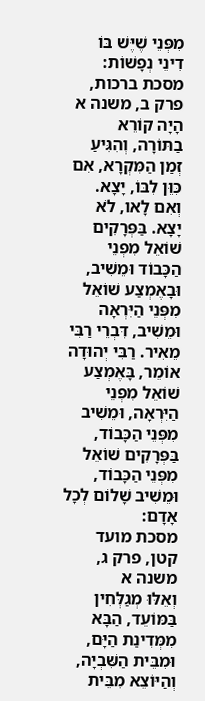מִפְּנֵי שֶׁיֶּשׁ בּוֹ דִינֵי נְפָשׁוֹת:
מסכת ברכות, פרק ב, משנה א
הָיָה קוֹרֵא בַתּוֹרָה, וְהִגִּיעַ זְמַן הַמִּקְרָא, אִם כִּוֵּן לִבּוֹ, יָצָא. וְאִם לָאו, לֹא יָצָא. בַּפְּרָקִים שׁוֹאֵל מִפְּנֵי הַכָּבוֹד וּמֵשִׁיב, וּבָאֶמְצַע שׁוֹאֵל מִפְּנֵי הַיִּרְאָה וּמֵשִׁיב, דִּבְרֵי רַבִּי מֵאִיר. רַבִּי יְהוּדָה אוֹמֵר, בָּאֶמְצַע שׁוֹאֵל מִפְּנֵי הַיִּרְאָה, וּמֵשִׁיב מִפְּנֵי הַכָּבוֹד, בַּפְּרָקִים שׁוֹאֵל מִפְּנֵי הַכָּבוֹד, וּמֵשִׁיב שָׁלוֹם לְכָל אָדָם:
מסכת מועד קטן, פרק ג, משנה א
וְאֵלּוּ מְגַלְּחִין בַּמּוֹעֵד, הַבָּא מִמְּדִינַת הַיָּם, וּמִבֵּית הַשִּׁבְיָה, וְהַיּוֹצֵא מִבֵּית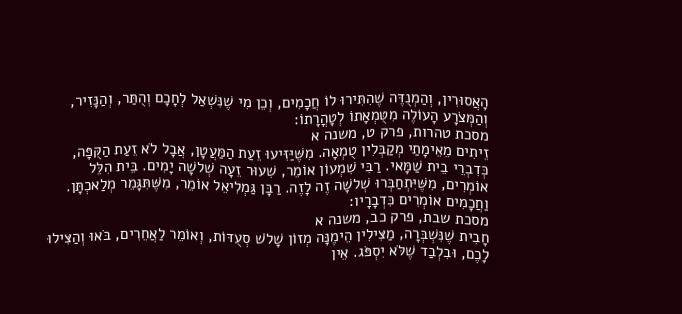הָאֲסוּרִין, וְהַמְנֻדֶּה שֶׁהִתִּירוּ לוֹ חֲכָמִים, וְכֵן מִי שֶׁנִּשְׁאַל לְחָכָם וְהֻתַּר, וְהַנָּזִיר, וְהַמְּצֹרָע הָעוֹלֶה מִטֻּמְאָתוֹ לְטָהֳרָתוֹ:
מסכת טהרות, פרק ט, משנה א
זֵיתִים מֵאֵימָתַי מְקַבְּלִין טֻמְאָה. מִשֶּׁיַּזִּיעוּ זֵעַת הַמַּעֲטָן, אֲבָל לֹא זֵעַת הַקֻּפָּה, כְּדִבְרֵי בֵית שַׁמָּאי. רַבִּי שִׁמְעוֹן אוֹמֵר, שִׁעוּר זֵעָה שְׁלשָׁה יָמִים. בֵּית הִלֵּל אוֹמְרִים, מִשֶּׁיִּתְחַבְּרוּ שְׁלשָׁה זֶה לָזֶה. רַבָּן גַּמְלִיאֵל אוֹמֵר, מִשֶּׁתִּגָּמֵר מְלַאכְתָּן. וַחֲכָמִים אוֹמְרִים כִּדְבָרָיו:
מסכת שבת, פרק כב, משנה א
חָבִית שֶׁנִּשְׁבְּרָה, מַצִּילִין הֵימֶנָּה מְזוֹן שָׁלֹשׁ סְעֻדּוֹת, וְאוֹמֵר לַאֲחֵרִים, בֹּאוּ וְהַצִּילוּ לָכֶם, וּבִלְבַד שֶׁלֹּא יִסְפֹּג. אֵין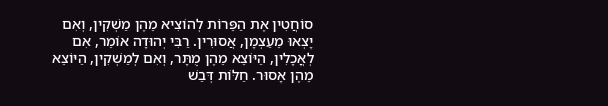סוֹחֲטִין אֶת הַפֵּרוֹת לְהוֹצִיא מֵהֶן מַשְׁקִין, וְאִם יָצְאוּ מֵעַצְמָן, אֲסוּרִין. רַבִּי יְהוּדָה אוֹמֵר, אִם לְאֳכָלִין, הַיּוֹצֵא מֵהֶן מֻתָּר, וְאִם לְמַשְׁקִין, הַיּוֹצֵא מֵהֶן אָסוּר. חַלּוֹת דְּבַשׁ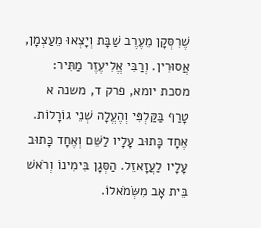שֶׁרִסְּקָן מֵעֶרֶב שַׁבָּת וְיָצְאוּ מֵעַצְמָן, אֲסוּרִין. וְרַבִּי אֱלִיעֶזֶר מַתִּיר:
מסכת יומא, פרק ד, משנה א
טָרַף בַּקַּלְפִּי וְהֶעֱלָה שְׁנֵי גוֹרָלוֹת. אֶחָד כָּתוּב עָלָיו לַשֵּׁם וְאֶחָד כָּתוּב עָלָיו לַעֲזָאזֵל. הַסְּגָן בִּימִינוֹ וְרֹאשׁ בֵּית אָב מִשְּׂמֹאלוֹ.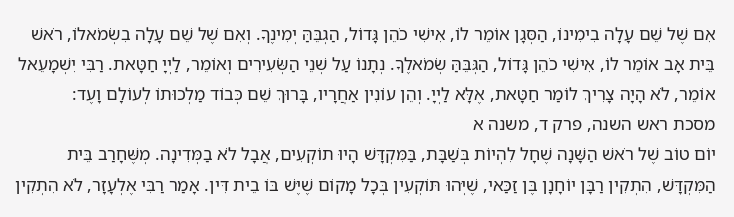אִם שֶׁל שֵׁם עָלָה בִימִינוֹ, הַסְּגָן אוֹמֵר לוֹ, אִישִׁי כֹהֵן גָּדוֹל, הַגְבֵּהַּ יְמִינֶךָ. וְאִם שֶׁל שֵׁם עָלָה בִשְׂמֹאלוֹ, רֹאשׁ בֵּית אָב אוֹמֵר לוֹ, אִישִׁי כֹהֵן גָּדוֹל, הַגְּבֵּהַּ שְׂמֹאלֶךָ. נְתָנוֹ עַל שְׁנֵי הַשְּׂעִירִים וְאוֹמֵר, לַיְיָ חַטָּאת. רַבִּי יִשְׁמָעֵאל אוֹמֵר, לֹא הָיָה צָרִיךְ לוֹמַר חַטָּאת, אֶלָּא לַיְיָ. וְהֵן עוֹנִין אַחֲרָיו, בָּרוּךְ שֵׁם כְּבוֹד מַלְכוּתוֹ לְעוֹלָם וָעֶד:
מסכת ראש השנה, פרק ד, משנה א
יוֹם טוֹב שֶׁל רֹאשׁ הַשָּׁנָה שֶׁחָל לִהְיוֹת בְּשַׁבָּת, בַּמִּקְדָּשׁ הָיוּ תוֹקְעִים, אֲבָל לֹא בַמְּדִינָה. מְשֶּׁחָרַב בֵּית הַמִּקְדָּשׁ, הִתְקִין רַבָּן יוֹחָנָן בֶּן זַכַּאי, שֶׁיְּהוּ תּוֹקְעִין בְּכָל מָקוֹם שֶׁיֶּשׁ בּוֹ בֵית דִּין. אָמַר רַבִּי אֶלְעָזָר, לֹא הִתְקִין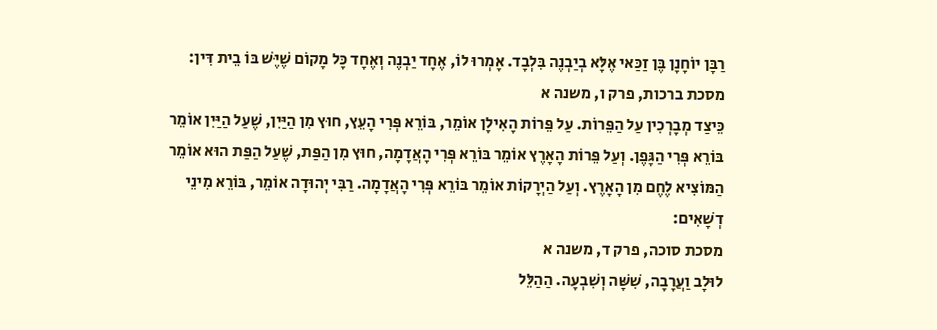רַבָּן יוֹחָנָן בֶּן זַכַּאי אֶלָּא בְיַבְנֶה בִּלְבָד. אָמְרוּ לוֹ, אֶחָד יַבְנֶה וְאֶחָד כָּל מָקוֹם שֶׁיֶּשׁ בּוֹ בֵית דִּין:
מסכת ברכות, פרק ו, משנה א
כֵּיצַד מְבָרְכִין עַל הַפֵּרוֹת. עַל פֵּרוֹת הָאִילָן אוֹמֵר, בּוֹרֵא פְּרִי הָעֵץ, חוּץ מִן הַיַּיִן, שֶׁעַל הַיַּיִן אוֹמֵר בּוֹרֵא פְּרִי הַגָּפֶן. וְעַל פֵּרוֹת הָאָרֶץ אוֹמֵר בּוֹרֵא פְּרִי הָאֲדָמָה, חוּץ מִן הַפַּת, שֶׁעַל הַפַּת הוּא אוֹמֵר הַמּוֹצִיא לֶחֶם מִן הָאָרֶץ. וְעַל הַיְרָקוֹת אוֹמֵר בּוֹרֵא פְּרִי הָאֲדָמָה. רַבִּי יְהוּדָה אוֹמֵר, בּוֹרֵא מִינֵי דְשָׁאִים:
מסכת סוכה, פרק ד, משנה א
לוּלָב וַעֲרָבָה, שִׁשָּׁה וְשִׁבְעָה. הַהַלֵּל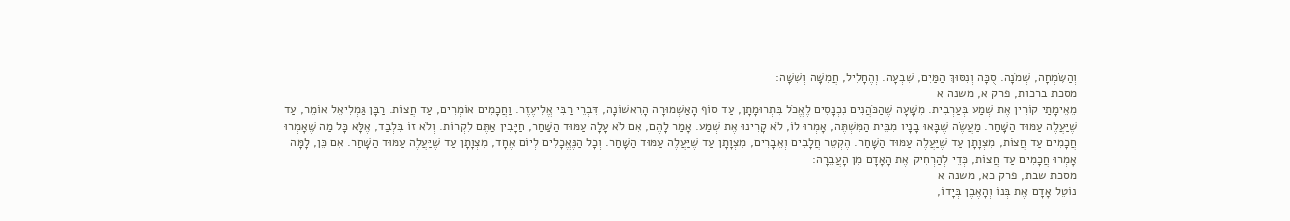וְהַשִּׂמְחָה, שְׁמֹנָה. סֻכָּה וְנִסּוּךְ הַמַּיִם, שִׁבְעָה. וְהֶחָלִיל, חֲמִשָּׁה וְשִׁשָּׁה:
מסכת ברכות, פרק א, משנה א
מֵאֵימָתַי קוֹרִין אֶת שְׁמַע בְּעַרְבִית. מִשָּׁעָה שֶׁהַכֹּהֲנִים נִכְנָסִים לֶאֱכֹל בִּתְרוּמָתָן, עַד סוֹף הָאַשְׁמוּרָה הָרִאשׁוֹנָה, דִּבְרֵי רַבִּי אֱלִיעֶזֶר. וַחֲכָמִים אוֹמְרִים, עַד חֲצוֹת. רַבָּן גַּמְלִיאֵל אוֹמֵר, עַד שֶׁיַּעֲלֶה עַמּוּד הַשָּׁחַר. מַעֲשֶׂה שֶׁבָּאוּ בָנָיו מִבֵּית הַמִּשְׁתֶּה, אָמְרוּ לוֹ, לֹא קָרִינוּ אֶת שְׁמַע. אָמַר לָהֶם, אִם לֹא עָלָה עַמּוּד הַשַּׁחַר, חַיָּבִין אַתֶּם לִקְרוֹת. וְלֹא זוֹ בִּלְבַד, אֶלָּא כָּל מַה שֶּׁאָמְרוּ חֲכָמִים עַד חֲצוֹת, מִצְוָתָן עַד שֶׁיַּעֲלֶה עַמּוּד הַשָּׁחַר. הֶקְטֵר חֲלָבִים וְאֵבָרִים, מִצְוָתָן עַד שֶׁיַּעֲלֶה עַמּוּד הַשָּׁחַר. וְכָל הַנֶּאֱכָלִים לְיוֹם אֶחָד, מִצְוָתָן עַד שֶׁיַּעֲלֶה עַמּוּד הַשָּׁחַר. אִם כֵּן, לָמָּה אָמְרוּ חֲכָמִים עַד חֲצוֹת, כְּדֵי לְהַרְחִיק אֶת הָאָדָם מִן הָעֲבֵרָה:
מסכת שבת, פרק כא, משנה א
נוֹטֵל אָדָם אֶת בְּנוֹ וְהָאֶבֶן בְּיָדוֹ,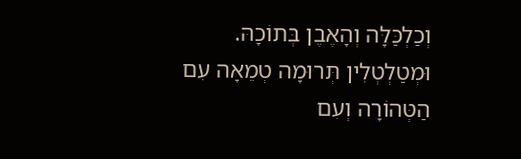וְכַלְכַּלָּה וְהָאֶבֶן בְּתוֹכָהּ. וּמְטַלְטְלִין תְּרוּמָה טְמֵאָה עִם הַטְּהוֹרָה וְעִם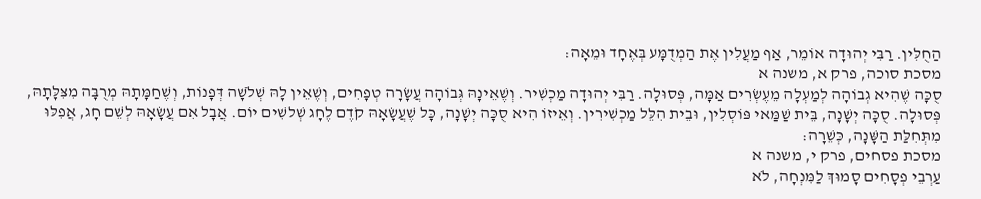הַחֻלִּין. רַבִּי יְהוּדָה אוֹמֵר, אַף מַעֲלִין אֶת הַמְדֻמָּע בְּאֶחָד וּמֵאָה:
מסכת סוכה, פרק א, משנה א
סֻכָּה שֶׁהִיא גְבוֹהָה לְמַעְלָה מֵעֶשְׂרִים אַמָּה, פְּסוּלָה. רַבִּי יְהוּדָה מַכְשִׁיר. וְשֶׁאֵינָהּ גְּבוֹהָה עֲשָׂרָה טְפָחִים, וְשֶׁאֵין לָהּ שְׁלֹשָׁה דְּפָנוֹת, וְשֶׁחַמָּתָהּ מְרֻבָּה מִצִּלָּתָהּ, פְּסוּלָה. סֻכָּה יְשָׁנָה, בֵּית שַׁמַּאי פּוֹסְלִין, וּבֵית הִלֵּל מַכְשִׁירִין. וְאֵיזוֹ הִיא סֻכָּה יְשָׁנָה, כָּל שֶׁעֲשָׂאָהּ קֹדֶם לֶחָג שְׁלשִׁים יוֹם. אֲבָל אִם עֲשָׂאָהּ לְשֵׁם חָג, אֲפִלּוּ מִתְּחִלַּת הַשָּׁנָה, כְּשֵׁרָה:
מסכת פסחים, פרק י, משנה א
עַרְבֵי פְסָחִים סָמוּךְ לַמִּנְחָה, לֹא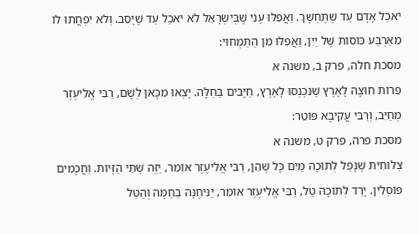יֹאכַל אָדָם עַד שֶׁתֶּחְשָׁךְ. וַאֲפִלּוּ עָנִי שֶׁבְּיִשְׂרָאֵל לֹא יֹאכַל עַד שֶׁיָּסֵב. וְלֹא יִפְחֲתוּ לוֹ מֵאַרְבַּע כּוֹסוֹת שֶׁל יַיִן, וַאֲפִלּוּ מִן הַתַּמְחוּי:
מסכת חלה, פרק ב, משנה א
פֵּרוֹת חוּצָה לָאָרֶץ שֶׁנִּכְנְסוּ לָאָרֶץ, חַיָּבִים בַּחַלָּה. יָצְאוּ מִכָּאן לְשָׁם, רַבִּי אֱלִיעֶזֶר מְחַיֵּב, וְרַבִּי עֲקִיבָא פּוֹטֵר:
מסכת פרה, פרק ט, משנה א
צְלוֹחִית שֶׁנָּפַל לְתוֹכָהּ מַיִם כָּל שֶׁהֵן, רַבִּי אֱלִיעֶזֶר אוֹמֵר, יַזֶּה שְׁתֵּי הַזָּיוֹת. וַחֲכָמִים פּוֹסְלִין. יָרַד לְתוֹכָהּ טַל, רַבִּי אֱלִיעֶזֶר אוֹמֵר, יַנִּיחֶנָּה בַחַמָּה וְהַטַּל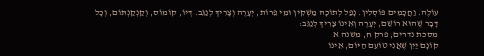עוֹלֶה. וַחֲכָמִים פּוֹסְלִין. נָפַל לְתוֹכָהּ מַשְׁקִין וּמֵי פֵרוֹת, יְעָרֶה וְצָרִיךְ לְנַגֵּב. דְּיוֹ, קוֹמוֹס, וְקַנְקַנְתּוֹם, וְכָל דָּבָר שֶׁהוּא רוֹשֵׁם, יְעָרֶה וְאֵינוֹ צָרִיךְ לְנַגֵּב:
מסכת נדרים, פרק ח, משנה א
קוֹנָם יַיִן שֶׁאֲנִי טוֹעֵם הַיּוֹם, אֵינוֹ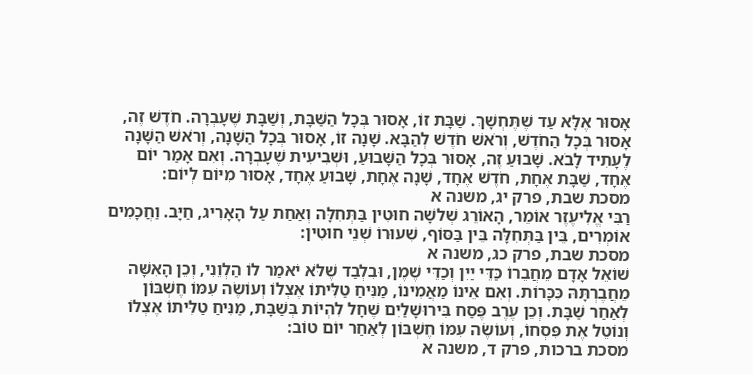אָסוּר אֶלָּא עַד שֶׁתֶּחְשָׁךְ. שַׁבָּת זוֹ, אָסוּר בְּכָל הַשַּׁבָּת, וְשַׁבָּת שֶׁעָבְרָה. חֹדֶשׁ זֶה, אָסוּר בְּכָל הַחֹדֶשׁ, וְרֹאשׁ חֹדֶשׁ לְהַבָּא. שָׁנָה זוֹ, אָסוּר בְּכָל הַשָּׁנָה, וְרֹאשׁ הַשָּׁנָה לֶעָתִיד לָבֹא. שָׁבוּעַ זֶה, אָסוּר בְּכָל הַשָּׁבוּעַ, וּשְׁבִיעִית שֶׁעָבְרָה. וְאִם אָמַר יוֹם אֶחָד, שַׁבָּת אֶחָת, חֹדֶשׁ אֶחָד, שָׁנָה אֶחָת, שָׁבוּעַ אֶחָד, אָסוּר מִיּוֹם לְיוֹם:
מסכת שבת, פרק יג, משנה א
רַבִּי אֱלִיעֶזֶר אוֹמֵר, הָאוֹרֵג שְׁלשָׁה חוּטִין בַּתְּחִלָּה וְאַחַת עַל הָאָרִיג, חַיָּב. וַחֲכָמִים אוֹמְרִים, בֵּין בַּתְּחִלָּה בֵּין בַּסּוֹף, שִׁעוּרוֹ שְׁנֵי חוּטִין:
מסכת שבת, פרק כג, משנה א
שׁוֹאֵל אָדָם מֵחֲבֵרוֹ כַּדֵּי יַיִן וְכַדֵּי שֶׁמֶן, וּבִלְבַד שֶׁלֹּא יֹאמַר לוֹ הַלְוֵנִי, וְכֵן הָאִשָּׁה מֵחֲבֶרְתָּהּ כִּכָּרוֹת. וְאִם אֵינוֹ מַאֲמִינוֹ, מַנִּיחַ טַלִּיתוֹ אֶצְלוֹ וְעוֹשֶׂה עִמּוֹ חֶשְׁבּוֹן לְאַחַר שַׁבָּת. וְכֵן עֶרֶב פֶּסַח בִּירוּשָׁלַיִם שֶׁחָל לִהְיוֹת בְּשַׁבָּת, מַנִּיחַ טַלִּיתוֹ אֶצְלוֹ וְנוֹטֵל אֶת פִּסְחוֹ, וְעוֹשֶׂה עִמּוֹ חֶשְׁבּוֹן לְאַחַר יוֹם טוֹב:
מסכת ברכות, פרק ד, משנה א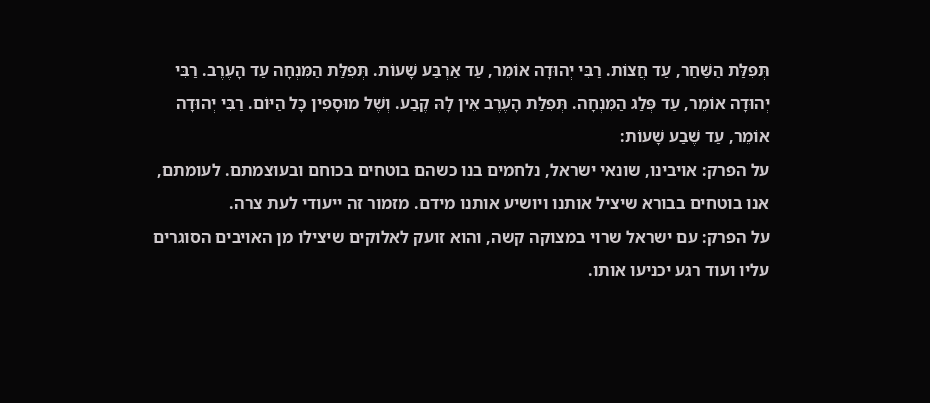תְּפִלַּת הַשַּׁחַר, עַד חֲצוֹת. רַבִּי יְהוּדָה אוֹמֵר, עַד אַרְבַּע שָׁעוֹת. תְּפִלַּת הַמִּנְחָה עַד הָעֶרֶב. רַבִּי יְהוּדָה אוֹמֵר, עַד פְּלַג הַמִּנְחָה. תְּפִלַּת הָעֶרֶב אֵין לָהּ קֶבַע. וְשֶׁל מוּסָפִין כָּל הַיּוֹם. רַבִּי יְהוּדָה אוֹמֵר, עַד שֶׁבַע שָׁעוֹת:
על הפרק: אויבינו, שונאי ישראל, נלחמים בנו כשהם בוטחים בכוחם ובעוצמתם. לעומתם, אנו בוטחים בבורא שיציל אותנו ויושיע אותנו מידם. מזמור זה ייעודי לעת צרה.
על הפרק: עם ישראל שרוי במצוקה קשה, והוא זועק לאלוקים שיצילו מן האויבים הסוגרים עליו ועוד רגע יכניעו אותו.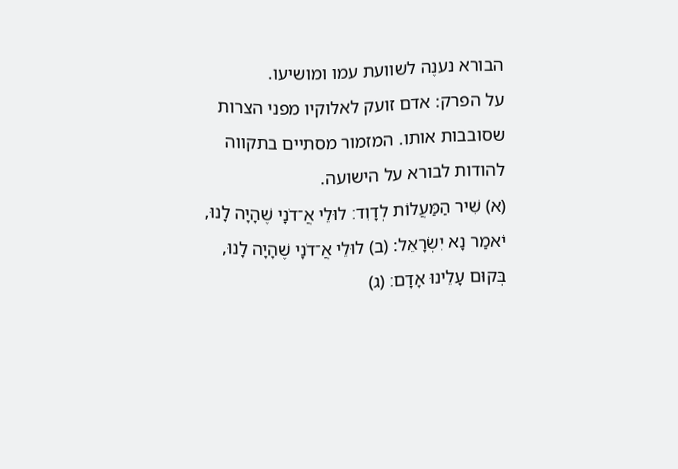הבורא נענֶה לשוועת עמו ומושיעו.
על הפרק: אדם זועק לאלוקיו מפני הצרות שסובבות אותו. המזמור מסתיים בתקווה להודות לבורא על הישועה.
(א) שִׁיר הַמַּעֲלוֹת לְדָוִד׃ לוּלֵי אֲ־דֹנָי שֶׁהָיָה לָנוּ, יֹאמַר נָא יִשְׂרָאֵל: (ב) לוּלֵי אֲ־דֹנָי שֶׁהָיָה לָנוּ, בְּקוּם עָלֵינוּ אָדָם׃ (ג)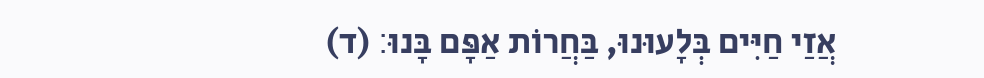אֲזַי חַיִּים בְּלָעוּנוּ, בַּחֲרוֹת אַפָּם בָּנוּ׃ (ד)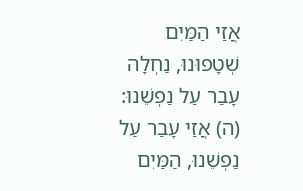אֲזַי הַמַּיִם שְׁטָפוּנוּ, נַחְלָה עָבַר עַל נַפְשֵׁנוּ: (ה) אֲזַי עָבַר עַל נַפְשֵׁנוּ, הַמַּיִם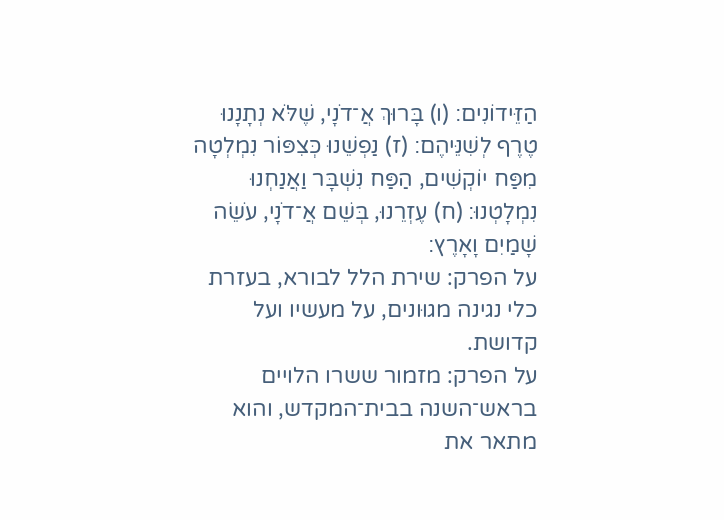הַזֵּידוֹנִים׃ (ו) בָּרוּךְ אֲ־דֹנָי, שֶׁלֹּא נְתָנָנוּ טֶרֶף לְשִׁנֵּיהֶם׃ (ז) נַפְשֵׁנוּ כְּצִפּוֹר נִמְלְטָה מִפַּח יוֹקְשִׁים, הַפַּח נִשְׁבָּר וַאֲנַחְנוּ נִמְלָטְנוּ׃ (ח) עֶזְרֵנוּ, בְּשֵׁם אֲ־דֹנָי, עֹשֵׂה שָׁמַיִם וָאָרֶץ׃
על הפרק: שירת הלל לבורא, בעזרת כלי נגינה מגוּונים, על מעשיו ועל קדושת.
על הפרק: מזמור ששרו הלויים בראש־השנה בבית־המקדש, והוא מתאר את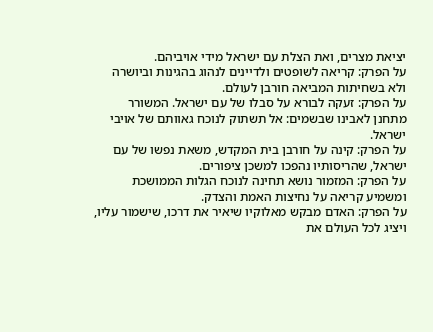יציאת מצרים, ואת הצלת עם ישראל מידי אויביהם.
על הפרק: קריאה לשופטים ולדיינים לנהוג בהגינות וביושרה ולא בשחיתות המביאה חורבן לעולם.
על הפרק: זעקה לבורא על סבלו של עם ישראל. המשורר מתחנן לאבינו שבשמים: אל תשתוק לנוכח גאוותם של אויבי ישראל.
על הפרק: קינה על חורבן בית המקדש, משאת נפשו של עם ישראל, שהריסותיו נהפכו למשכן ציפורים.
על הפרק: המזמור נושא תחינה לנוכח הגלות הממושכת ומשמיע קריאה על נחיצות האמת והצדק.
על הפרק: האדם מבקש מאלוקיו שיאיר את דרכו, שישמור עליו, ויציג לכל העולם את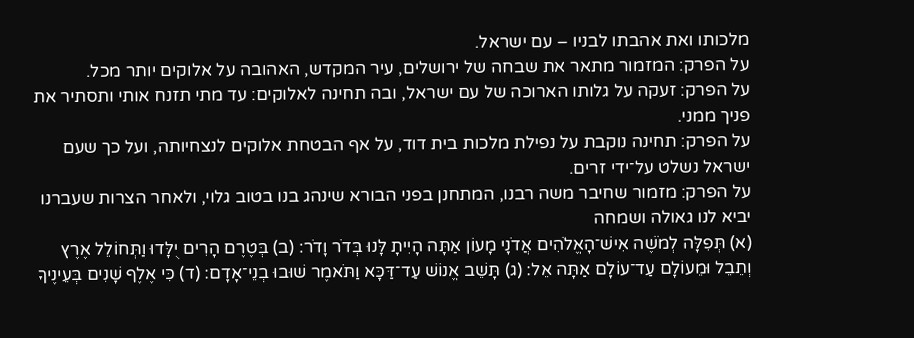מלכותו ואת אהבתו לבניו – עם ישראל.
על הפרק: המזמור מתאר את שבחה של ירושלים, עיר המקדש, האהובה על אלוקים יותר מכל.
על הפרק: זעקה על גלותו הארוכה של עם ישראל, ובה תחינה לאלוקים: עד מתי תזנח אותי ותסתיר את פניך ממני.
על הפרק: תחינה נוקבת על נפילת מלכות בית דוד, על אף הבטחת אלוקים לנצחיותה, ועל כך שעם ישראל נשלט על־ידי זרים.
על הפרק: מזמור שחיבר משה רבנו, המתחנן בפני הבורא שינהג בנו בטוב גלוי, ולאחר הצרות שעברנו יביא לנו גאולה ושמחה
(א) תְּפִלָּה לְמֹשֶׁה אִישׁ־הָאֱלֹהִים אֲדֹנָי מָעוֹן אַתָּה הָיִיתָ לָּנוּ בְּדֹר וָדֹר׃ (ב) בְּטֶרֶם הָרִים יֻלָּדוּ וַתְּחוֹלֵל אֶרֶץ וְתֵבֵל וּמֵעוֹלָם עַד־עוֹלָם אַתָּה אֵל׃ (ג) תָּשֵׁב אֱנוֹשׁ עַד־דַּכָּא וַתֹּאמֶר שׁוּבוּ בְנֵי־אָדָם׃ (ד) כִּי אֶלֶף שָׁנִים בְּעֵינֶיךָ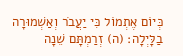כְּיוֹם אֶתְמוֹל כִּי יַעֲבֹר וְאַשְׁמוּרָה בַלָּיְלָה׃ (ה) זְרַמְתָּם שֵׁנָה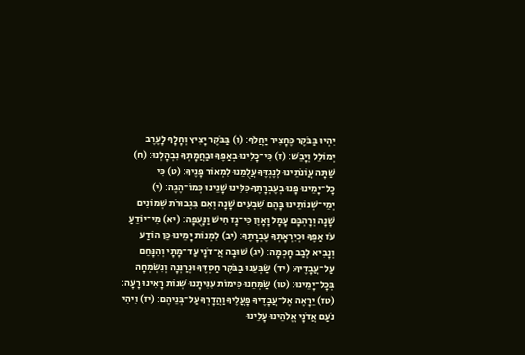יִהְיוּ בַּבֹּקֶר כֶּחָצִיר יַחֲלֹף׃ (ו) בַּבֹּקֶר יָצִיץ וְחָלָף לָעֶרֶב יְמוֹלֵל וְיָבֵשׁ׃ (ז) כִּי־כָלִינוּ בְאַפֶּךָ וּבַחֲמָתְךָ נִבְהָלְנוּ׃ (ח) שַׁתָּה עֲוֹנֹתֵינוּ לְנֶגְדֶּךָ עֲלֻמֵנוּ לִמְאוֹר פָּנֶיךָ׃ (ט) כִּי כָל־יָמֵינוּ פָּנוּ בְעֶבְרָתֶךָ כִּלִּינוּ שָׁנֵינוּ כְּמוֹ־הֶגֶה׃ (י) יְמֵי־שְׁנוֹתֵינוּ בָּהֶם שִׁבְעִים שָׁנָה וְאִם בִּגְבוּרֹת שְׁמוֹנִים שָׁנָה וְרָהְבָּם עָמָל וָאָוֶן כִּי־גָז חִישׁ וַנָּעֻפָה׃ (יא) מִי־יוֹדֵעַ עֹז אַפֶּךָ וּכְיִרְאָתְךָ עֶבְרָתֶךָ׃ (יב) לִמְנוֹת יָמֵינוּ כֵּן הוֹדַע וְנָבִיא לְבַב חָכְמָה׃ (יג) שׁוּבָה אֲ־דֹנָי עַד־מָתָי וְהִנָּחֵם עַל־עֲבָדֶיךָ׃ (יד) שַׂבְּעֵנוּ בַבֹּקֶר חַסְדֶּךָ וּנְרַנְּנָה וְנִשְׂמְחָה בְּכָל־יָמֵינוּ׃ (טו) שַׂמְּחֵנוּ כִּימוֹת עִנִּיתָנוּ שְׁנוֹת רָאִינוּ רָעָה׃ (טז) יֵרָאֶה אֶל־עֲבָדֶיךָ פָעֳלֶיךָ וַהֲדָרְךָ עַל־בְּנֵיהֶם׃ (יז) וִיהִי נֹעַם אֲדֹנָי אֱלֹהֵינוּ עָלֵינוּ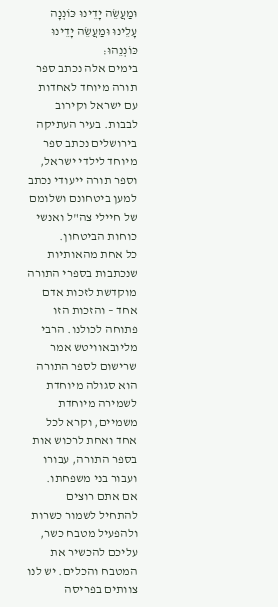וּמַעֲשֵׂה יָדֵינוּ כּוֹנְנָה עָלֵינוּ וּמַעֲשֵׂה יָדֵינוּ כּוֹנְנֵהוּ׃
בימים אלה נכתב ספר תורה מיוחד לאחדות עם ישראל וקירוב לבבות. בעיר העתיקה בירושלים נכתב ספר מיוחד לילדי ישראל, וספר תורה ייעודי נכתב למען ביטחונם ושלומם של חיילי צה"ל ואנשי כוחות הביטחון.
כל אחת מהאותיות שנכתבות בספרי התורה מוקדשת לזכות אדם אחד – והזכות הזו פתוחה לכולנו. הרבי מליובאוויטש אמר שרישום לספר התורה הוא סגולה מיוחדת לשמירה מיוחדת משמיים, וקרא לכל אחד ואחת לרכוש אות בספר התורה, עבורו ועבור בני משפחתו.
אם אתם רוצים להתחיל לשמור כשרות ולהפעיל מטבח כשר, עליכם להכשיר את המטבח והכלים. יש לנו צוותים בפריסה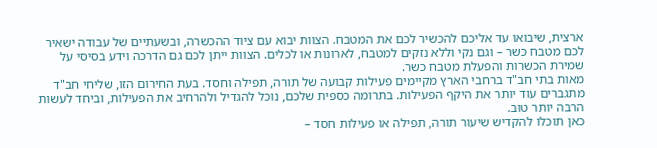ארצית, שיבואו עד אליכם להכשיר לכם את המטבח. הצוות יבוא עם ציוד ההכשרה, ובשעתיים של עבודה ישאיר לכם מטבח כשר – וגם נקי וללא נזקים למטבח, לארונות או לכלים. הצוות ייתן לכם גם הדרכה וידע בסיסי על שמירת הכשרות והפעלת מטבח כשר.
מאות בתי חב"ד ברחבי הארץ מקיימים פעילות קבועה של תורה, תפילה וחסד. בעת החירום הזו, שליחי חב"ד מתגברים עוד יותר את היקף הפעילות. בתרומה כספית שלכם, נוכל להגדיל ולהרחיב את הפעילות, וביחד לעשות הרבה יותר טוב.
כאן תוכלו להקדיש שיעור תורה, תפילה או פעילות חסד –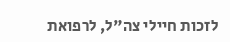לזכות חיילי צה"ל, לרפואת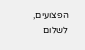הפצועים, לשלום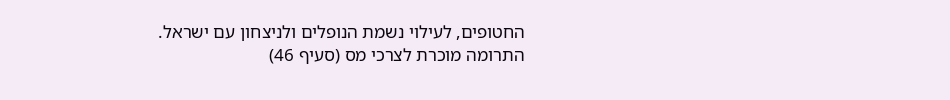החטופים, לעילוי נשמת הנופלים ולניצחון עם ישראל.
התרומה מוכרת לצרכי מס (סעיף 46)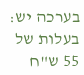בערכה יש:
בעלות של 55 ש"ח